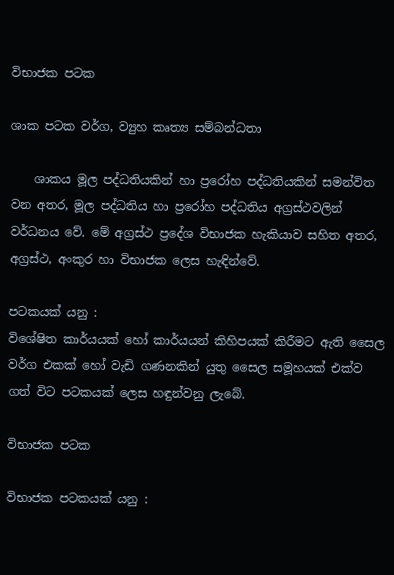විභාජක පටක

ශාක පටක වර්ග, ව්‍යුහ කෘත්‍ය සම්බන්ධතා

    ශාකය මූල පද්ධතියකින් හා ප්‍රරෝහ පද්ධතියකින් සමන්විත වන අතර, මූල පද්ධතිය හා ප්‍රරෝහ පද්ධතිය අග්‍රස්ථවලින් වර්ධනය වේ. මේ අග්‍රස්ථ ප්‍රදේශ විභාජක හැකියාව සහිත අතර, අග්‍රස්ථ, අංකුර හා විභාජක ලෙස හැඳින්වේ.

පටකයක් යනු :
විශේෂිත කාර්යයක් හෝ කාර්යයන් කිහිපයක් කිරීමට ඇති සෛල වර්ග එකක් හෝ වැඩි ගණනකින් යුතු සෛල සමූහයක් එක්ව ගත් විට පටකයක් ලෙස හඳුන්වනු ලැබේ.

විභාජක පටක

විභාජක පටකයක් යනු :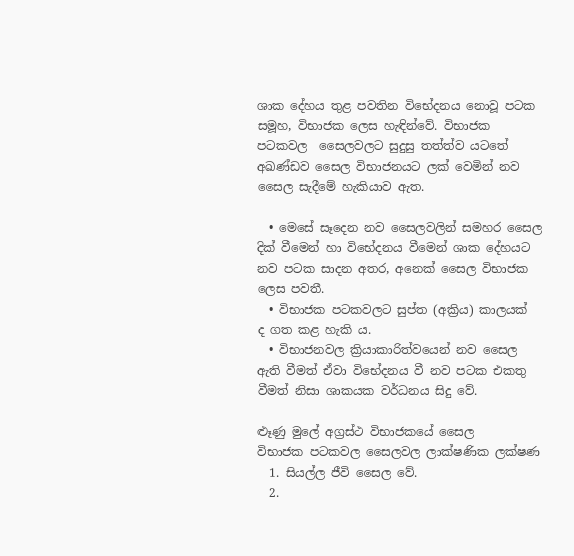ශාක දේහය තුළ පවතින විභේදනය නොවූ පටක සමූහ, විභාජක ලෙස හැඳින්වේ. විභාජක පටකවල  සෛලවලට සුදුසු තත්ත්ව යටතේ අඛණ්ඩව සෛල විභාජනයට ලක් වෙමින් නව සෛල සැදීමේ හැකියාව ඇත.

  • මෙසේ සෑදෙන නව සෛලවලින් සමහර සෛල දික් වීමෙන් හා විභේදනය වීමෙන් ශාක දේහයට නව පටක සාදන අතර, අනෙක් සෛල විභාජක ලෙස පවතී.
  • විභාජක පටකවලට සුප්ත (අක්‍රිය) කාලයක්  ද ගත කළ හැකි ය.
  • විභාජනවල ක්‍රියාකාරිත්වයෙන් නව සෛල ඇති වීමත් ඒවා විභේදනය වී නව පටක එකතු වීමත් නිසා ශාකයක වර්ධනය සිදු වේ.

ළූණු මුලේ අග්‍රස්ථ විභාජකයේ සෛල
විභාජක පටකවල සෛලවල ලාක්ෂණික ලක්ෂණ
  1. සියල්ල ජීවි සෛල වේ.
  2.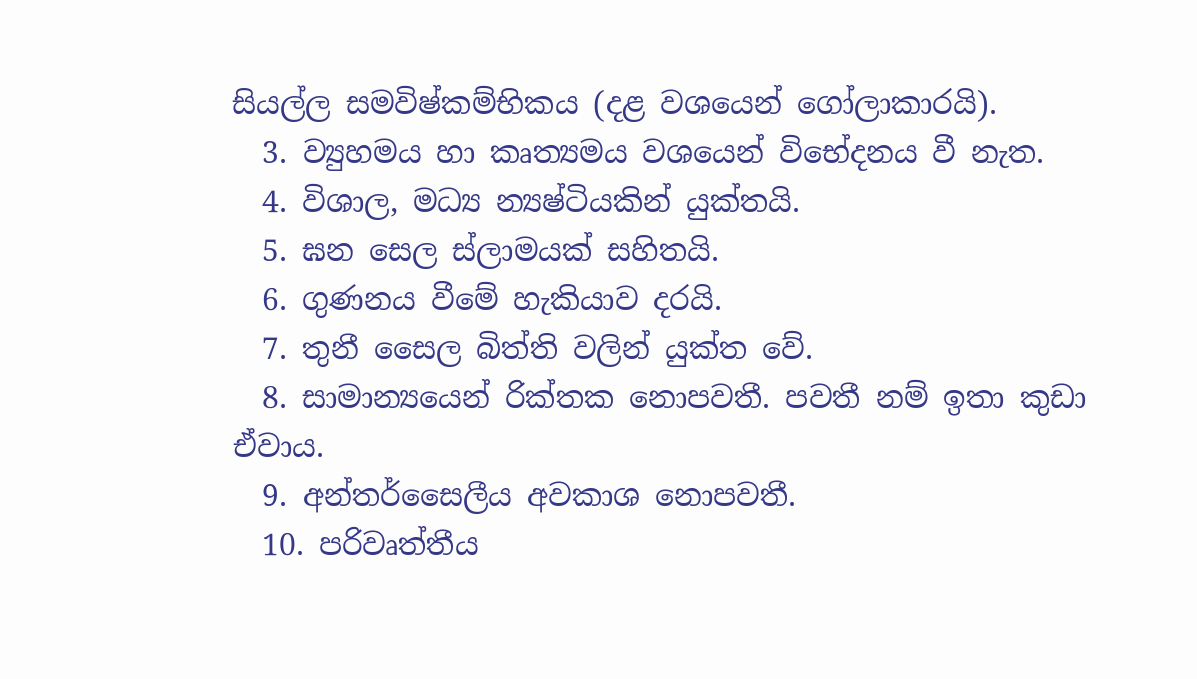සියල්ල සමවිෂ්කම්භිකය (දළ වශයෙන් ගෝලාකාරයි).
  3. ව්‍යුහමය හා කෘත්‍යමය වශයෙන් විභේදනය වී නැත.
  4. විශාල, මධ්‍ය න්‍යෂ්ටියකින් යුක්තයි.
  5. ඝන සෙල ස්ලාමයක් සහිතයි.
  6. ගුණනය වීමේ හැකියාව දරයි.
  7. තුනී සෛල බිත්ති වලින් යුක්ත වේ.
  8. සාමාන්‍යයෙන් රික්තක නොපවතී. පවතී නම් ඉතා කුඩා ඒවාය.
  9. අන්තර්සෛලීය අවකාශ නොපවතී.
  10. පරිවෘත්තීය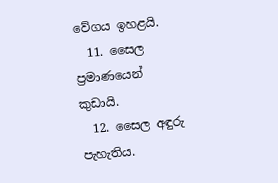වේගය ඉහළයි.
  11. සෛල ප්‍රමාණයෙන් කුඩායි.
  12. සෛල අඳුරු පැහැතිය.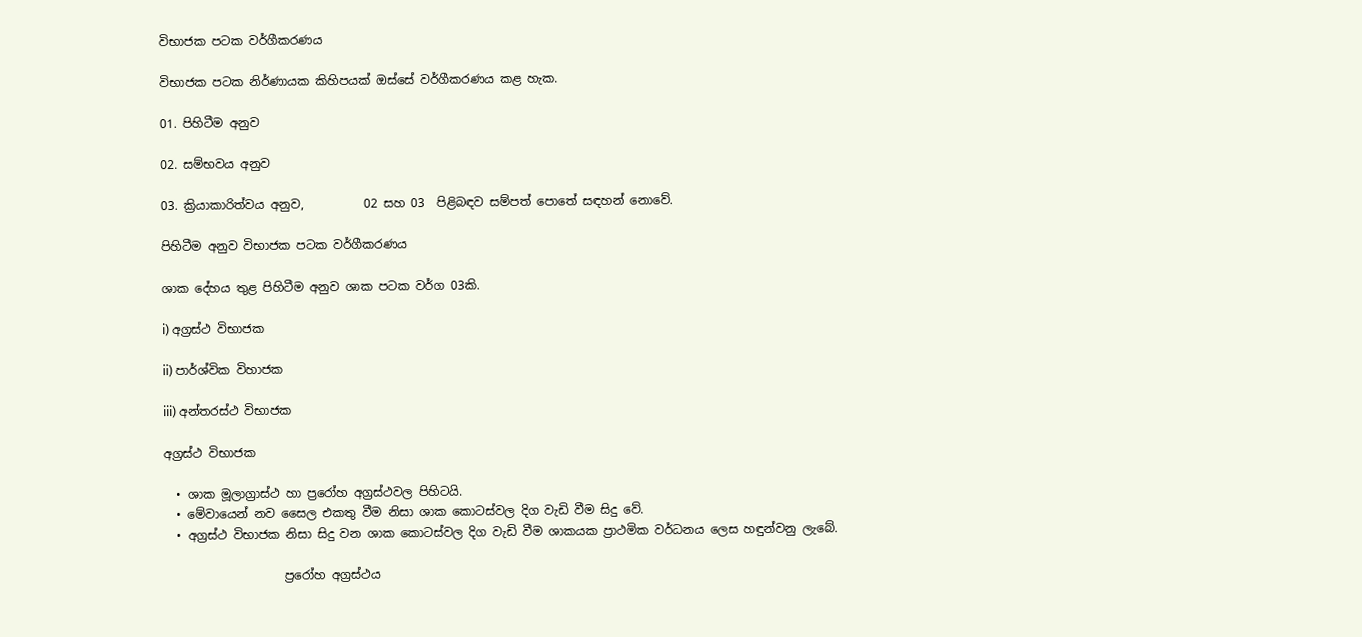විභාජක පටක වර්ගීකරණය

විභාජක පටක නිර්ණායක කිහිපයක් ඔස්සේ වර්ගීකරණය කළ හැක.

01. පිහිටීම අනුව

02. සම්භවය අනුව

03. ක්‍රියාකාරිත්වය අනුව,          02 සහ 03  පිළිබඳව සම්පත් පොතේ සඳහන් නොවේ.

පිහිටීම අනුව විභාජක පටක වර්ගීකරණය

ශාක දේහය තුළ පිහිටීම අනුව ශාක පටක වර්ග 03කි.

i) අග්‍රස්ථ විභාජක

ii) පාර්ශ්වික විහාජක

iii) අන්තරස්ථ විභාජක

අග්‍රස්ථ විභාජක

  • ශාක මූලාග්‍රාස්ථ හා ප්‍රරෝහ අග්‍රස්ථවල පිහිටයි.
  • මේවායෙන් නව සෛල එකතු වීම නිසා ශාක කොටස්වල දිග වැඩි වීම සිදු වේ.
  • අග්‍රස්ථ විභාජක නිසා සිදු වන ශාක කොටස්වල දිග වැඩි වීම ශාකයක ප්‍රාථමික වර්ධනය ලෙස හඳුන්වනු ලැබේ.

                    ප්‍රරෝහ අග්‍රස්ථය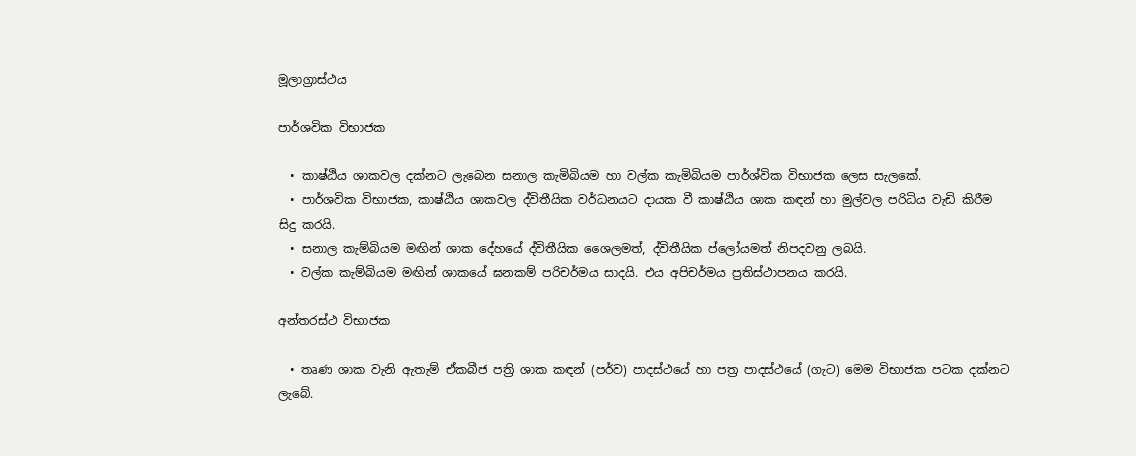මූලාග්‍රාස්ථය

පාර්ශවික විභාජක

  • කාෂ්ඨිය ශාකවල දක්නට ලැබෙන සනාල කැමිබියම හා වල්ක කැමිබියම පාර්ශ්වික විභාජක ලෙස සැලකේ.
  • පාර්ශවික විභාජක, කාෂ්ඨිය ශාකවල ද්විතීයික වර්ධනයට දායක වී කාෂ්ඨිය ශාක කඳන් හා මුල්වල පරිධිය වැඩි කිරීම සිදු කරයි.
  • සනාල කැම්බියම මඟින් ශාක දේහයේ ද්විතීයික ශෛලමත්, ද්විතීයික ප්ලෝයමත් නිපදවනු ලබයි.
  • වල්ක කැම්බියම මඟින් ශාකයේ ඝනකම් පරිචර්මය සාදයි. එය අපිචර්මය ප්‍රතිස්ථාපනය කරයි.

අන්තරස්ථ විභාජක

  • තෘණ ශාක වැනි ඇතැම් ඒකබීජ පත්‍රි ශාක කඳන් (පර්ව) පාදස්ථයේ හා පත්‍ර පාදස්ථයේ (ගැට) මෙම විභාජක පටක දක්නට ලැබේ.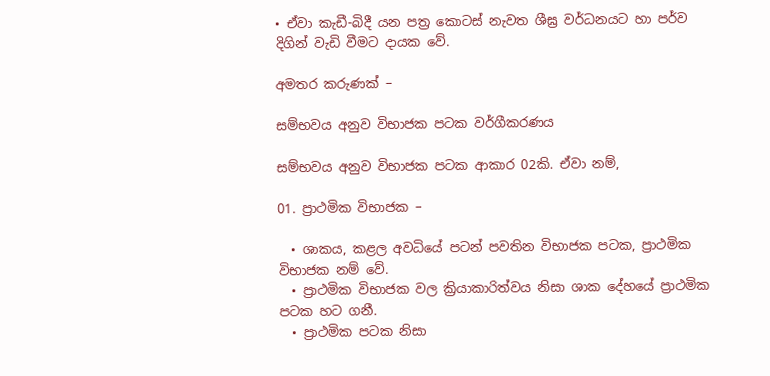• ඒවා කැඩී-බිදී යන පත්‍ර කොටස් නැවත ශීඝ්‍ර වර්ධනයට හා පර්ව දිගින් වැඩි වීමට දායක වේ.

අමතර කරුණක් –

සම්භවය අනුව විභාජක පටක වර්ගීකරණය

සම්භවය අනුව විභාජක පටක ආකාර 02කි. ඒවා නම්,

01. ප්‍රාථමික විභාජක –

  • ශාකය, කළල අවධියේ පටන් පවතින විභාජක පටක, ප්‍රාථමික විභාජක නම් වේ.
  • ප්‍රාථමික විභාජක වල ක්‍රියාකාරිත්වය නිසා ශාක දේහයේ ප්‍රාථමික පටක හට ගනී.
  • ප්‍රාථමික පටක නිසා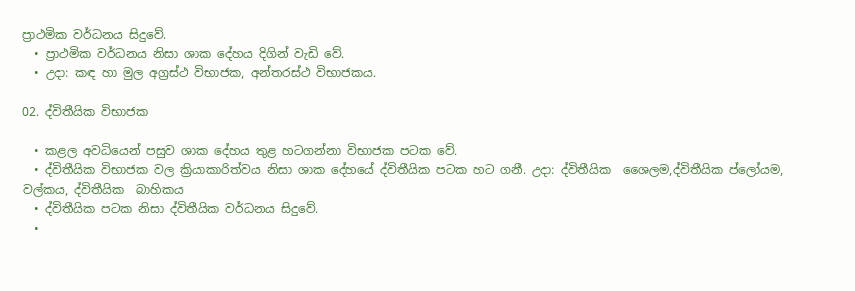ප්‍රාථමික වර්ධනය සිදුවේ.
  • ප්‍රාථමික වර්ධනය නිසා ශාක දේහය දිගින් වැඩි වේ.
  • උදා: කඳ හා මුල අග්‍රස්ථ විභාජක, අන්තරස්ථ විභාජකය.

02. ද්විතීයික විභාජක

  • කළල අවධියෙන් පසුව ශාක දේහය තුළ හටගන්නා විභාජක පටක වේ.
  • ද්විතීයික විභාජක වල ක්‍රියාකාරිත්වය නිසා ශාක දේහයේ ද්විතීයික පටක හට ගනී. උදා: ද්විතීයික  ශෛලම,ද්විතීයික ප්ලෝයම, වල්කය, ද්විතීයික  බාහිකය
  • ද්විතීයික පටක නිසා ද්විතීයික වර්ධනය සිදුවේ.
  •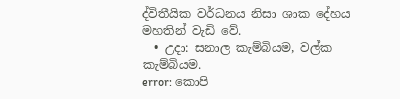ද්විතීයික වර්ධනය නිසා ශාක දේහය මහතින් වැඩි වේ.
  • උදා: සනාල කැම්බියම, වල්ක කැම්බියම.
error: කොපි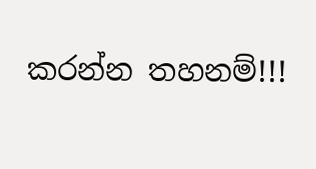කරන්න තහනම්!!!